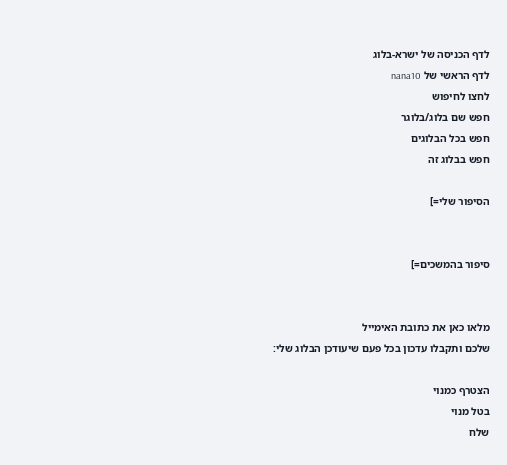לדף הכניסה של ישרא-בלוג
לדף הראשי של nana10
לחצו לחיפוש
חפש שם בלוג/בלוגר
חפש בכל הבלוגים
חפש בבלוג זה

הסיפור שלי=]


סיפור בהמשכים=]


מלאו כאן את כתובת האימייל
שלכם ותקבלו עדכון בכל פעם שיעודכן הבלוג שלי:

הצטרף כמנוי
בטל מנוי
שלח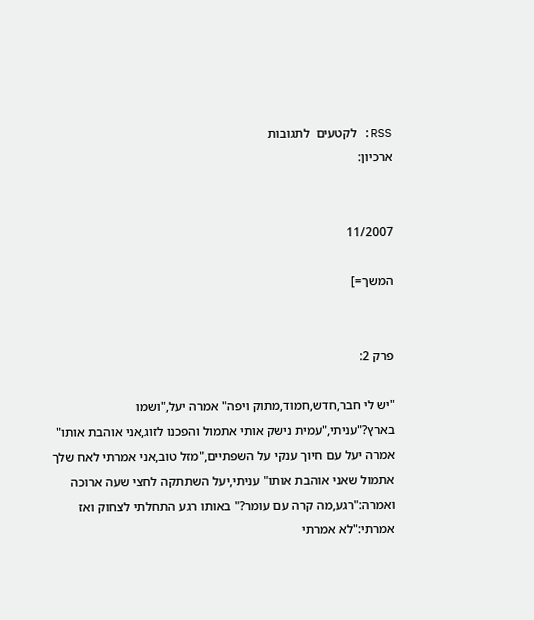RSS: לקטעים  לתגובות
ארכיון:


11/2007

המשך=]


פרק 2:

"יש לי חבר,חדש,חמוד,מתוק ויפה" אמרה יעל,"ושמו בארץ?"עניתי,"עמית נישק אותי אתמול והפכנו לזוג,אני אוהבת אותו" אמרה יעל עם חיוך ענקי על השפתיים,"מזל טוב,אני אמרתי לאח שלך אתמול שאני אוהבת אותו" עניתי,יעל השתתקה לחצי שעה ארוכה ואמרה:"רגע,מה קרה עם עומר?" באותו רגע התחלתי לצחוק ואז אמרתי:"לא אמרתי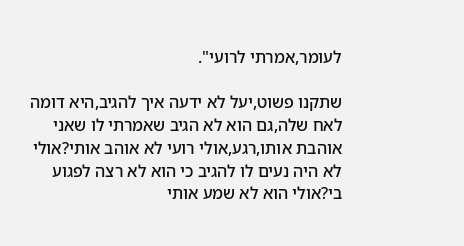לעומר,אמרתי לרועי".

שתקנו פשוט,יעל לא ידעה איך להגיב,היא דומה לאח שלה,גם הוא לא הגיב שאמרתי לו שאני אוהבת אותו,רגע,אולי רועי לא אוהב אותי?אולי לא היה נעים לו להגיב כי הוא לא רצה לפגוע בי?אולי הוא לא שמע אותי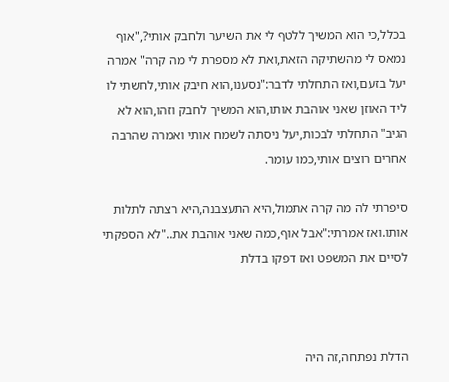בכלל,כי הוא המשיך ללטף לי את השיער ולחבק אותי?,"אוף נמאס לי מהשתיקה הזאת,ואת לא מספרת לי מה קרה" אמרה יעל בזעם,ואז התחלתי לדבר:"נסענו,הוא חיבק אותי,לחשתי לו ליד האוזן שאני אוהבת אותו,הוא המשיך לחבק וזהו,הוא לא הגיב" התחלתי לבכות,יעל ניסתה לשמח אותי ואמרה שהרבה אחרים רוצים אותי,כמו עומר.

סיפרתי לה מה קרה אתמול,היא התעצבנה,היא רצתה לתלות אותו.ואז אמרתי:"אבל אוף,כמה שאני אוהבת את.."לא הספקתי לסיים את המשפט ואז דפקו בדלת



הדלת נפתחה,זה היה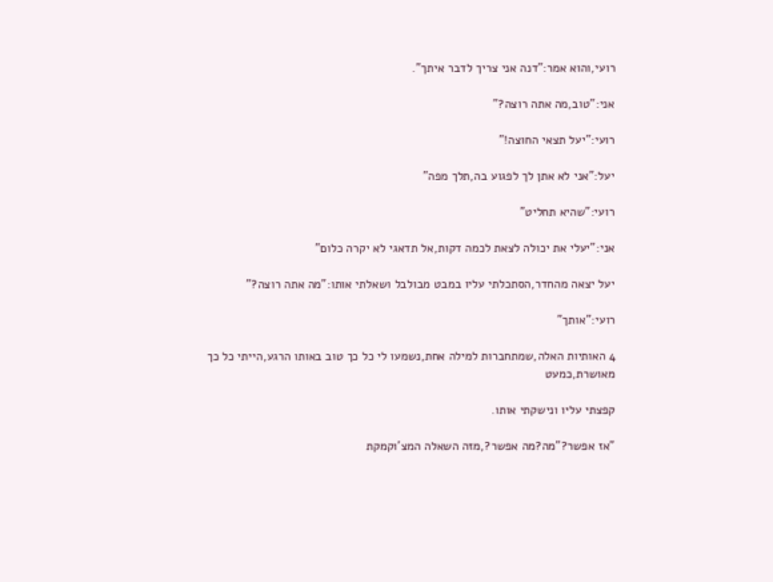רועי,והוא אמר:"דנה אני צריך לדבר איתך".

אני:"טוב,מה אתה רוצה?"

רועי:"יעל תצאי החוצה!"

יעל:"אני לא אתן לך לפגוע בה,תלך מפה"

רועי:"שהיא תחליט"

אני:"יעלי את יכולה לצאת לכמה דקות,אל תדאגי לא יקרה כלום"

יעל יצאה מהחדר,הסתכלתי עליו במבט מבולבל ושאלתי אותו:"מה אתה רוצה?"

רועי:"אותך"

4 האותיות האלה,שמתחברות למילה אחת,נשמעו לי כל כך טוב באותו הרגע,הייתי כל כך מאושרת,כמעט

קפצתי עליו ונישקתי אותו.

"אז אפשר?"מה?מה אפשר?,מזה השאלה המצ'וקמקת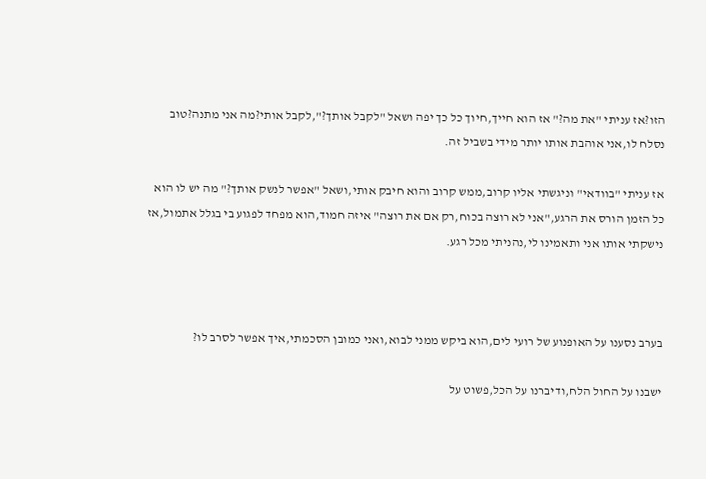הזו?אז עניתי "את מה?" אז הוא חייך,חיוך כל כך יפה ושאל "לקבל אותך?",לקבל אותי?מה אני מתנה?טוב נסלח לו,אני אוהבת אותו יותר מידי בשביל זה.

אז עניתי "בוודאי" וניגשתי אליו קרוב,ממש קרוב והוא חיבק אותי,ושאל "אפשר לנשק אותך?" מה יש לו הוא כל הזמן הורס את הרגע,"אני לא רוצה בכוח,רק אם את רוצה" איזה חמוד,הוא מפחד לפגוע בי בגלל אתמול,אז נישקתי אותו אני ותאמינו לי,נהניתי מכל רגע.



בערב נסענו על האופנוע של רועי לים,הוא ביקש ממני לבוא,ואני כמובן הסכמתי,איך אפשר לסרב לו?

ישבנו על החול הלח,ודיברנו על הכל,פשוט על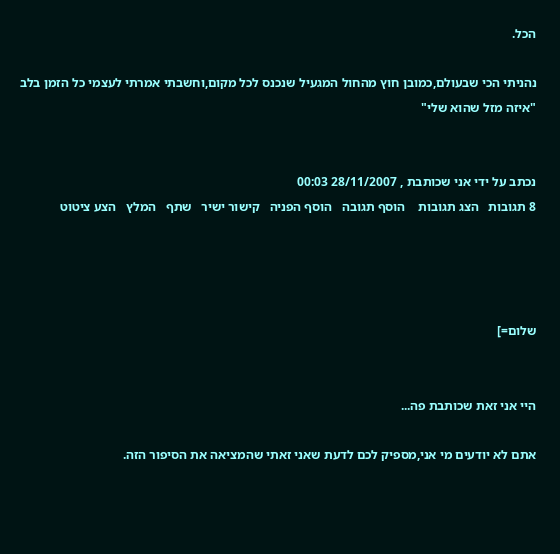הכל.

נהניתי הכי שבעולם,כמובן חוץ מהחול המגעיל שנכנס לכל מקום,וחשבתי אמרתי לעצמי כל הזמן בלב "איזה מזל שהוא שלי"


נכתב על ידי אני שכותבת , 28/11/2007 00:03
8 תגובות   הצג תגובות    הוסף תגובה   הוסף הפניה   קישור ישיר   שתף   המלץ   הצע ציטוט




שלום=]


היי אני זאת שכותבת פה...

אתם לא יודעים מי אני,מספיק לכם לדעת שאני זאתי שהמציאה את הסיפור הזה.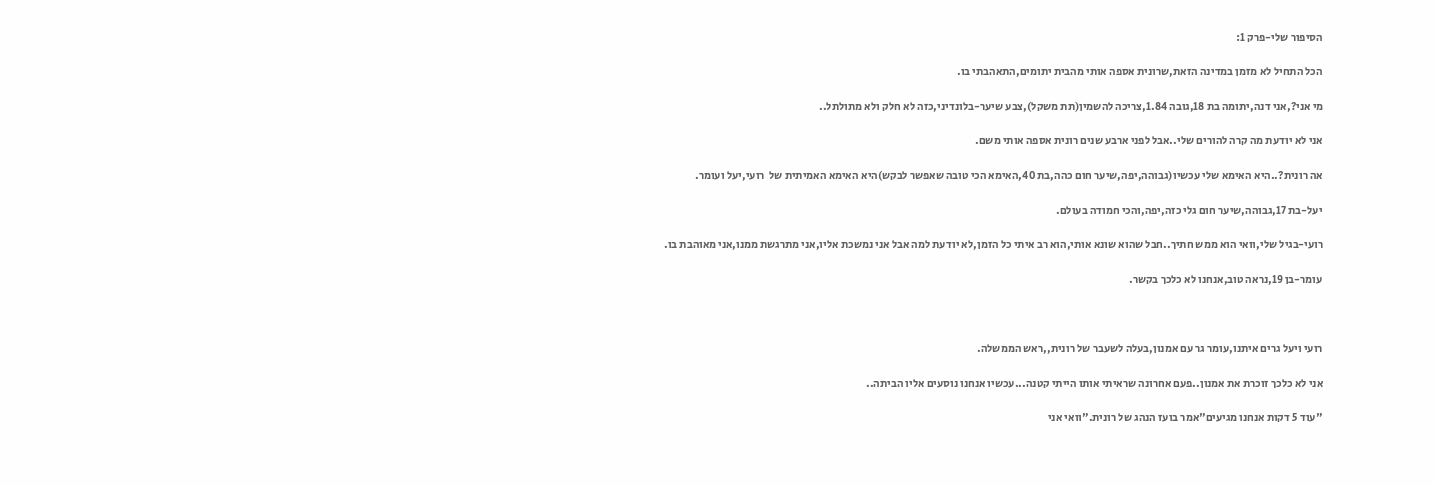הסיפור שלי-פרק 1:

הכל התחיל לא מזמן במדינה הזאת,שרונית אספה אותי מהבית יתומים,התאהבתי בו.

מי אני?,אני דנה,יתומה בת 18,גובה 1.84,צריכה להשמין(תת משקל),צבע שיער-בלונדיני,כזה לא חלק ולא מתולתל..

אני לא יודעת מה קרה להורים שלי..אבל לפני ארבע שנים רונית אספה אותי משם.

אה רונית?..היא האימא שלי עכשיו(גבוהה,יפה,שיער חום כהה,בת 40,האימא הכי טובה שאפשר לבקש)היא האימא האמיתית של  רועי,יעל ועומר.

יעל-בת 17,גבוהה,שיער חום גלי כזה,יפה,והכי חמודה בעולם.

רועי-בגיל שלי,וואי הוא ממש חתיך..חבל שהוא שונא אותי,הוא רב איתי כל הזמן,לא יודעת למה אבל אני נמשכת אליו,אני מתרגשת ממנו,אני מאוהבת בו.

עומר-בן 19,נראה טוב,אנחנו לא כלכך בקשר.



רועי ויעל גרים איתנו,עומר גר עם אמנון,בעלה לשעבר של רונית,,ראש הממשלה.

אני לא כלכך זוכרת את אמנון..פעם אחרונה שראיתי אותו הייתי קטנה...עכשיו אנחנו נוסעים אליו הביתה..

"עוד 5 דקות אנחנו מגיעים"אמר בועז הנהג של רונית."וואי אני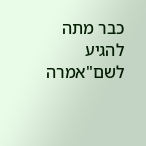כבר מתה להגיע לשם"אמרה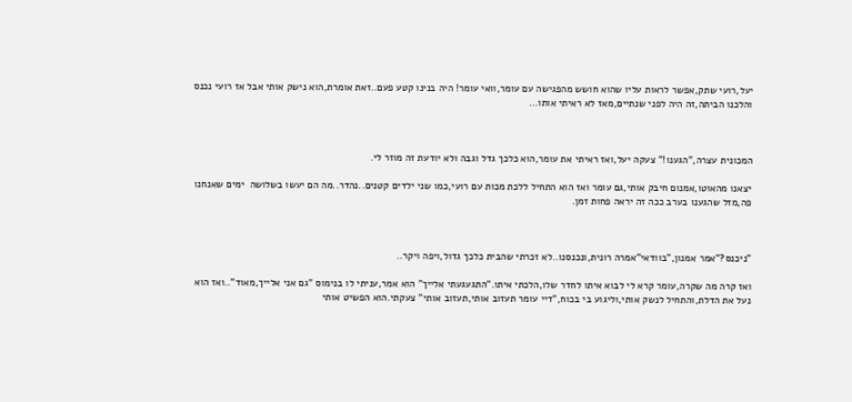יעל,רועי שתק,אפשר לראות עליו שהוא חושש מהפגישה עם עומר,וואי עומר! היה בנינו קטע פעם..זאת אומרת,הוא נישק אותי אבל אז רועי נכנס והלכנו הביתה,זה היה לפני שנתיים,מאז לא ראיתי אותו...



המכונית עצרה,"הגענו!" צעקה יעל,ואז ראיתי את עומר,הוא כלכך גדל וגבה ולא יודעת זה מוזר לי.

יצאנו מהאוטו,אמנום חיבק אותי,גם עומר ואז הוא התחיל ללכת מכות עם רועי,כמו שני ילדים קטנים..נהדר..מה הם יעשו בשלושה  ימים שאנחנו פה,מזל שהגענו בערב ככה זה יראה פחות זמן.



"ניכנס?"אמר אמנון,"בוודאי"אמרה רונית,ונכנסנו..לא זכרתי שהבית כלכך גדול,ויפה ויקר..

ואז קרה מה שקרה,עומר קרא לי לבוא איתו לחדר שלו,הלכתי איתו."התגעגעתי אלייך" הוא אמר,עניתי לו בנימוס "גם אני אלייך,מאוד"..ואז הוא נעל את הדלת,והתחיל לנשק אותי,וליגוע בי בכוח,"דיי עומר תעזוב אותי,תעזוב אותי" צעקתי.הוא הפשיט אותי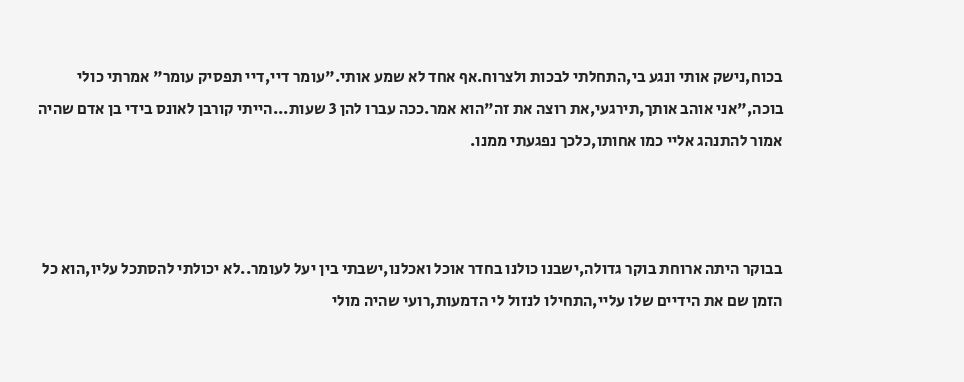בכוח,נישק אותי ונגע בי,התחלתי לבכות ולצרוח.אף אחד לא שמע אותי."עומר דיי,דיי תפסיק עומר" אמרתי כולי בוכה,"אני אוהב אותך,תירגעי,את רוצה את זה"הוא אמר.ככה עברו להן 3 שעות...הייתי קורבן לאונס בידי בן אדם שהיה אמור להתנהג אליי כמו אחותו,כלכך נפגעתי ממנו.



בבוקר היתה ארוחת בוקר גדולה,ישבנו כולנו בחדר אוכל ואכלנו,ישבתי בין יעל לעומר..לא יכולתי להסתכל עליו,הוא כל הזמן שם את הידיים שלו עליי,התחילו לנזול לי הדמעות,רועי שהיה מולי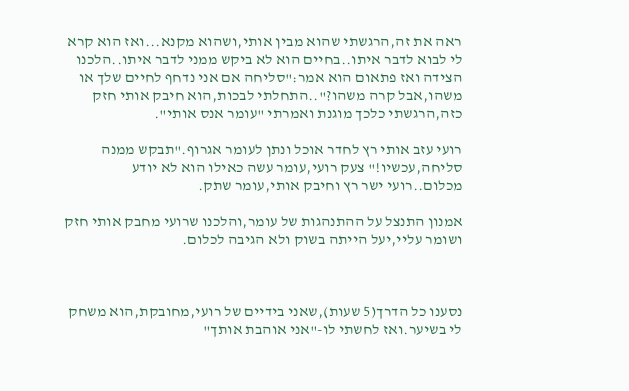ראה את זה,הרגשתי שהוא מבין אותי,ושהוא מקנא...ואז הוא קרא לי לבוא לדבר איתו..בחיים הוא לא ביקש ממני לדבר איתו..הלכנו הצידה ואז פתאום הוא אמר:"סליחה אם אני נדחף לחיים שלך או משהו,אבל קרה משהו?"..התחלתי לבכות,הוא חיבק אותי חזק כזה,הרגשתי כלכך מוגנת ואמרתי "עומר אנס אותי".

רועי עזב אותי רץ לחדר אוכל ונתן לעומר אגרוף."תבקש ממנה סליחה,עכשיו!" צעק רועי,עומר עשה כאילו הוא לא יודע מכלום..רועי ישר רץ וחיבק אותי,עומר שתק.

אמנון התנצל על ההתנהגות של עומר,והלכנו שרועי מחבק אותי חזק ושומר עליי,יעל הייתה בשוק ולא הגיבה לכלום.



נסענו כל הדרך(5 שעות),שאני בידיים של רועי,מחובקת,הוא משחק לי בשיער.ואז לחשתי לו-"אני אוהבת אותך"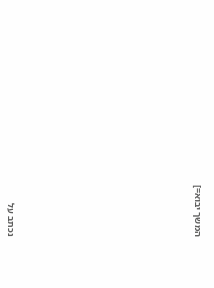המשך יבוא=]











נכתב על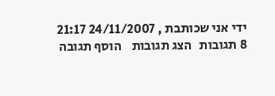ידי אני שכותבת , 24/11/2007 21:17
8 תגובות   הצג תגובות    הוסף תגובה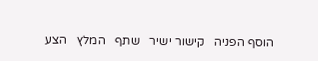הוסף הפניה   קישור ישיר   שתף   המלץ   הצע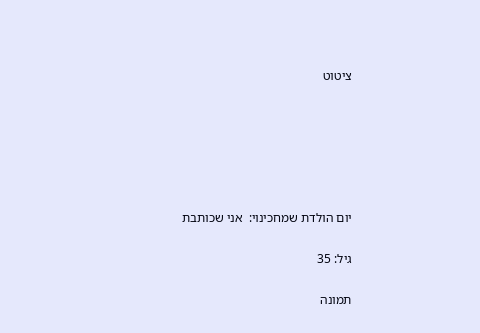ציטוט






יום הולדת שמחכינוי:  אני שכותבת

גיל: 35

תמונה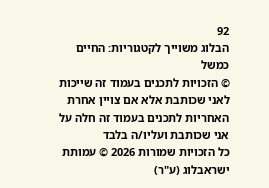92
הבלוג משוייך לקטגוריות: החיים כמשל
© הזכויות לתכנים בעמוד זה שייכות לאני שכותבת אלא אם צויין אחרת
האחריות לתכנים בעמוד זה חלה על אני שכותבת ועליו/ה בלבד
כל הזכויות שמורות 2026 © עמותת ישראבלוג (ע"ר)